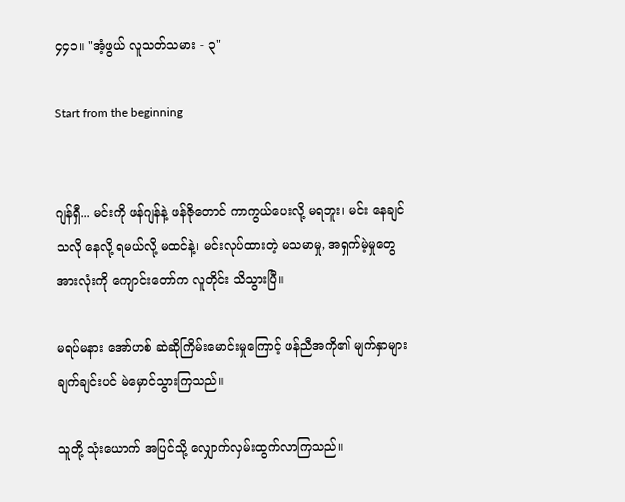၄၄၁။ "အံ့ဖွယ် လူသတ်သမား - ၃"

Start from the beginning


ဂျန်ရှီ... မင်းကို ဖန်ဂျန်နဲ့ ဖန်ဇိုတောင် ကာကွယ်ပေးလို့ မရဘူး၊ မင်း နေချင်သလို နေလို့ ရမယ်လို့ မထင်နဲ့၊ မင်းလုပ်ထားတဲ့ မသမာမှု, အရှက်မဲ့မှုတွေ အားလုံးကို ကျောင်းတော်က လူတိုင်း သိသွားပြီ။

မရပ်မနား အော်ဟစ် ဆဲဆိုကြိမ်းမောင်းမှုကြောင့် ဖန်ညီအကို၏ မျက်နှာများ ချက်ချင်းပင် မဲမှောင်သွားကြသည်။

သူတို့ သုံးယောက် အပြင်သို့ လျှောက်လှမ်းထွက်လာကြသည်။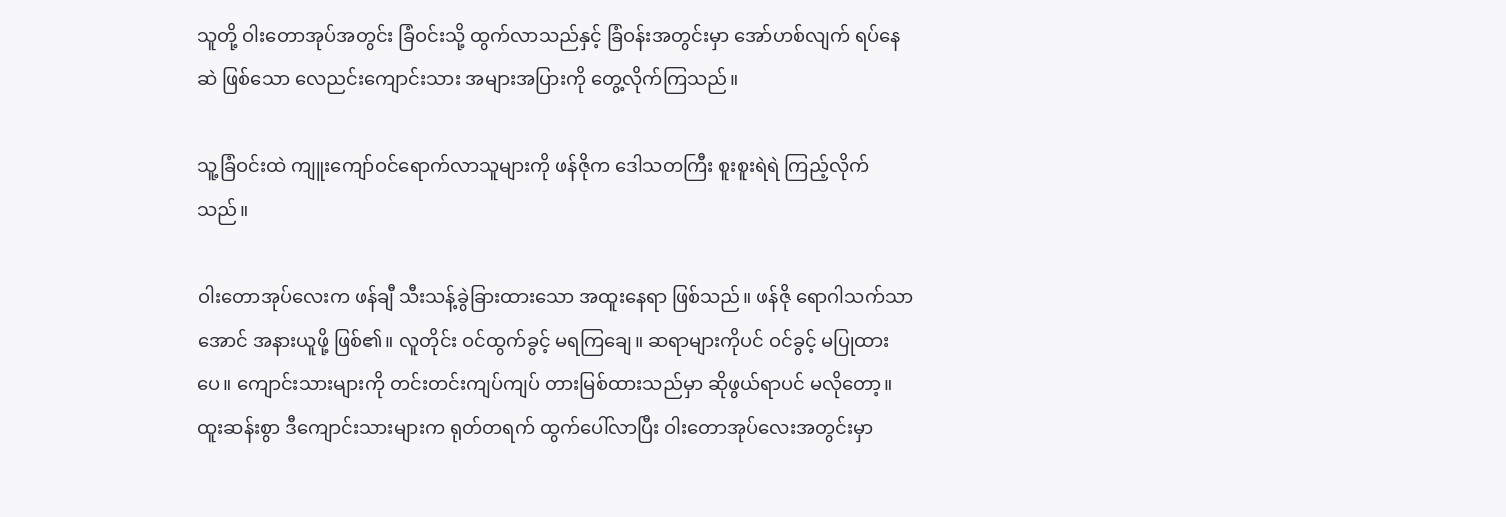သူတို့ ဝါးတောအုပ်အတွင်း ခြံဝင်းသို့ ထွက်လာသည်နှင့် ခြံဝန်းအတွင်းမှာ အော်ဟစ်လျက် ရပ်နေဆဲ ဖြစ်သော လေညင်းကျောင်းသား အများအပြားကို တွေ့လိုက်ကြသည်။

သူ့ခြံဝင်းထဲ ကျူးကျော်ဝင်ရောက်လာသူများကို ဖန်ဇိုက ဒေါသတကြီး စူးစူးရဲရဲ ကြည့်လိုက်သည်။

ဝါးတောအုပ်လေးက ဖန်ချီ သီးသန့်ခွဲခြားထားသော အထူးနေရာ ဖြစ်သည်။ ဖန်ဇို ရောဂါသက်သာအောင် အနားယူဖို့ ဖြစ်၏။ လူတိုင်း ဝင်ထွက်ခွင့် မရကြချေ။ ဆရာများကိုပင် ဝင်ခွင့် မပြုထားပေ။ ကျောင်းသားများကို တင်းတင်းကျပ်ကျပ် တားမြစ်ထားသည်မှာ ဆိုဖွယ်ရာပင် မလိုတော့။ ထူးဆန်းစွာ ဒီကျောင်းသားများက ရုတ်တရက် ထွက်ပေါ်လာပြီး ဝါးတောအုပ်လေးအတွင်းမှာ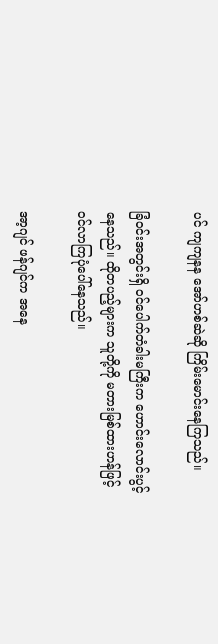ပင် ကျကျနန အော်ဟစ်ဆဲဆို ကြိမ်းမောင်းနေကြသည်။

ခြံဝင်းအတွင်းရှိ ဝင်ပေါက်တံခါးမကြီးက ဟောင်းလောင်းပွင့်နေသည်။ ထိုတပည့်များက သူတို့ကို မတားမြစ်ထားဟန်ဖြင့် ဝင်လာကြပုံပေါ်နေသည်။

အာ့ဂျင် ဖန်ဂျင်က အနေ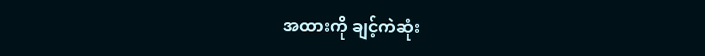အထားကို ချင့်ကဲဆုံး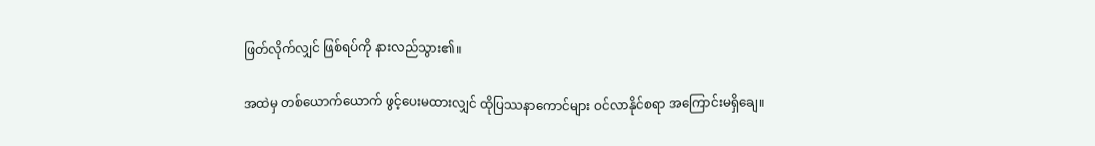ဖြတ်လိုက်လျှင် ဖြစ်ရပ်ကို နားလည်သွား၏။

အထဲမှ တစ်ယောက်ယောက် ဖွင့်ပေးမထားလျှင် ထိုပြဿနာကောင်များ ဝင်လာနိုင်စရာ အကြောင်းမရှိချေ။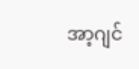အာ့ဂျင်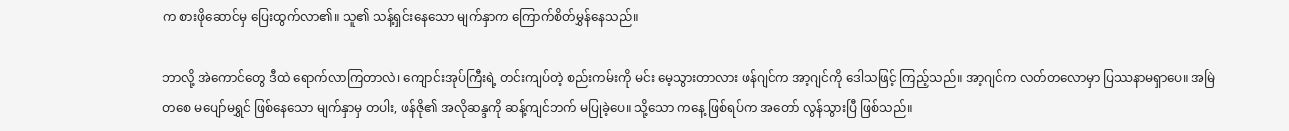က စားဖိုဆောင်မှ ပြေးထွက်လာ၏။ သူ၏ သန့်ရှင်းနေသော မျက်နှာက ကြောက်စိတ်မွှန်နေသည်။

ဘာလို့ အဲကောင်တွေ ဒီထဲ ရောက်လာကြတာလဲ၊ ကျောင်းအုပ်ကြီးရဲ့ တင်းကျပ်တဲ့ စည်းကမ်းကို မင်း မေ့သွားတာလား ဖန်ဂျင်က အာ့ဂျင်ကို ဒေါသဖြင့် ကြည့်သည်။ အာ့ဂျင်က လတ်တလောမှာ ပြဿနာမရှာပေ။ အမြဲတစေ မပျော်မရွှင် ဖြစ်နေသော မျက်နှာမှ တပါး, ဖန်ဇို၏ အလိုဆန္ဒကို ဆန့်ကျင်ဘက် မပြုခဲ့ပေ။ သို့သော ကနေ့ ဖြစ်ရပ်က အတော် လွန်သွားပြီ ဖြစ်သည်။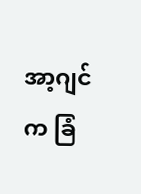အာ့ဂျင်က ခြံ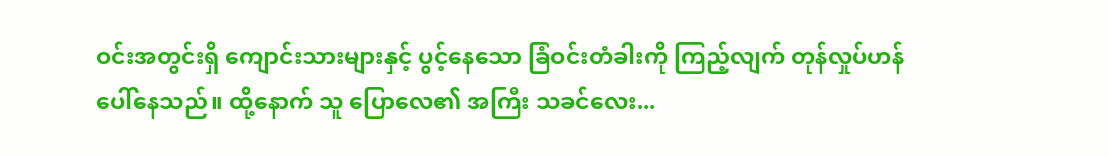ဝင်းအတွင်းရှိ ကျောင်းသားများနှင့် ပွင့်နေသော ခြံဝင်းတံခါးကို ကြည့်လျက် တုန်လှုပ်ဟန် ပေါ်နေသည်။ ထို့နောက် သူ ပြောလေ၏ အကြီး သခင်လေး...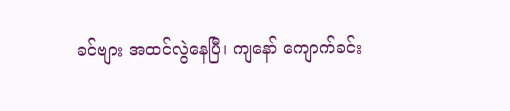ခင်ဗျား အထင်လွဲနေပြီ၊ ကျနော် ကျောက်ခင်း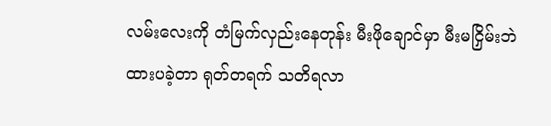လမ်းလေးကို တံမြက်လှည်းနေတုန်း မီးဖိုချောင်မှာ မီးမငြှိမ်းဘဲ ထားပခဲ့တာ ရုတ်တရက် သတိရလာ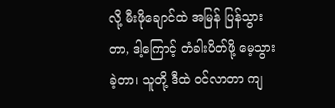လို့ မီးဖိုချောင်ထဲ အမြန် ပြန်သွားတာ, ဒါ့ကြောင့် တံခါးပိတ်ဖို့ မေ့သွားခဲ့တာ၊ သူတို့ ဒီထဲ ဝင်လာတာ ကျ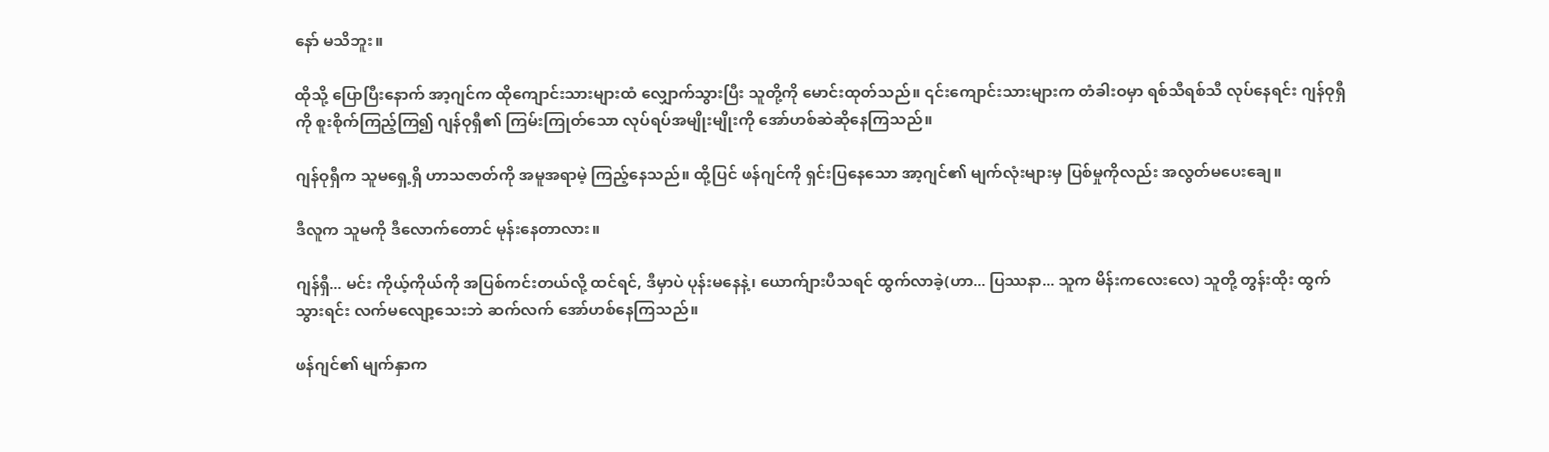နော် မသိဘူး။

ထိုသို့ ပြောပြီးနောက် အာ့ဂျင်က ထိုကျောင်းသားများထံ လျှောက်သွားပြီး သူတို့ကို မောင်းထုတ်သည်။ ၎င်းကျောင်းသားများက တံခါးဝမှာ ရစ်သီရစ်သီ လုပ်နေရင်း ဂျန်ဝုရှီကို စူးစိုက်ကြည့်ကြ၍ ဂျန်ဝုရှီ၏ ကြမ်းကြုတ်သော လုပ်ရပ်အမျိုးမျိုးကို အော်ဟစ်ဆဲဆိုနေကြသည်။

ဂျန်ဝုရှီက သူမရှေ့ရှိ ဟာသဇာတ်ကို အမူအရာမဲ့ ကြည့်နေသည်။ ထို့ပြင် ဖန်ဂျင်ကို ရှင်းပြနေသော အာ့ဂျင်၏ မျက်လုံးများမှ ပြစ်မှုကိုလည်း အလွတ်မပေးချေ။

ဒီလူက သူမကို ဒီလောက်တောင် မုန်းနေတာလား။

ဂျန်ရှီ... မင်း ကိုယ့်ကိုယ်ကို အပြစ်ကင်းတယ်လို့ ထင်ရင်, ဒီမှာပဲ ပုန်းမနေနဲ့၊ ယောက်ျားပီသရင် ထွက်လာခဲ့(ဟာ... ပြဿနာ... သူက မိန်းကလေးလေ) သူတို့ တွန်းထိုး ထွက်သွားရင်း လက်မလျော့သေးဘဲ ဆက်လက် အော်ဟစ်နေကြသည်။

ဖန်ဂျင်၏ မျက်နှာက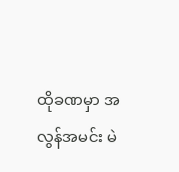ထိုခဏမှာ အလွန်အမင်း မဲ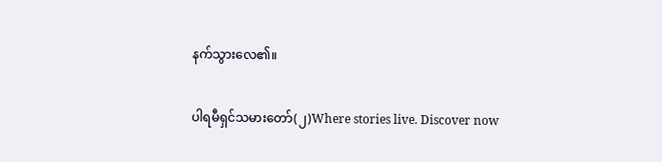နက်သွားလေ၏။

ပါရမီရှင်သမားတော်(၂)Where stories live. Discover now